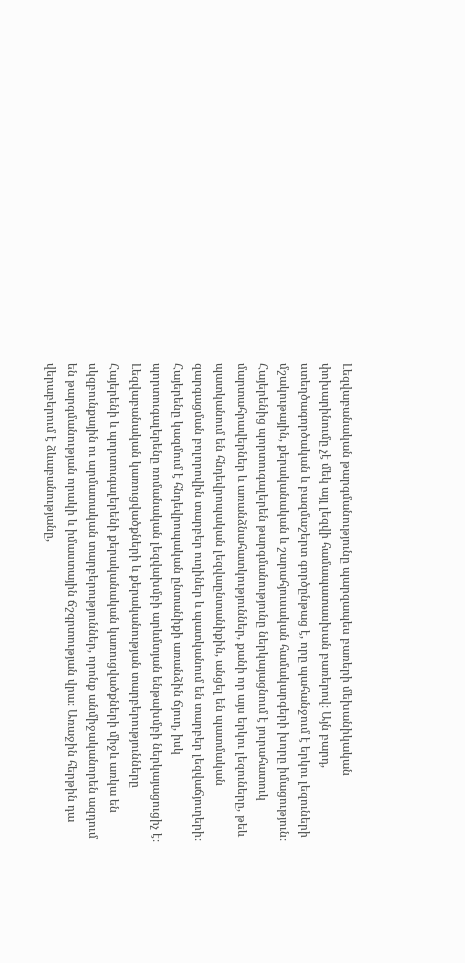Լեզվաբանական թարգմանությունը պարզապես բառերի մեխանիկական փոխարինումը չէ մեկ այլ լեզվի համապատասխան բառերով։ Այն բարդ, ստեղծագործական և բազմաշերտ գործընթաց է, որը պահանջում է երկու լեզուների մշակութային, քերականական և շարահյուսական համակարգերի խորը իմացություն։ Հայերենից պորտուգալերեն թարգմանությունը ներկայացնում է յուրահատուկ մարտահրավերներ և առանձնահատկություններ, քանի որ այս երկու լեզուները, թեև պատկանում են հնդեվրոպական լեզվաընտանիքին, անցել են պատմական զարգացման բոլորովին տարբեր ուղիներ և պատկանում են տարբեր լեզվաճյուղերի։ Հայերենը կազմում է հնդեվրոպական ընտանիքի առանձին ճյուղ, իսկ պորտուգալերենը ռոմանական լեզվախմբի արևմտյան ենթախմբի ներկայացուցիչ է։
Լեզվաբանական կառուցվածքների և քերականության տարբերությունները
Հայերենի և պորտուգալերենի քերականական կառուցվածքների միջև առկա են սկզբունքային ու արմատական տարբերություններ, որոնք անմիջականորեն ազդում են թարգմանության որակի և իմաստային ճշգրտության վրա։ Առաջին հերթին դա վերաբերում է ձևաբանությանը,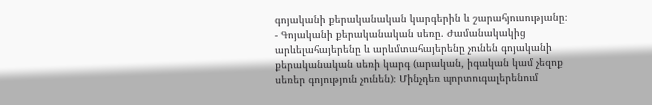գոյականի քերականական կարգերին և շարահյուսությանը։
- Գոյականի քերականական սեռը. Ժամանակակից արևելահայերենը և արևմտահայերենը չունեն գոյականի քերականական սեռի կարգ (արական, իգական կամ չեզոք սեռեր գոյություն չունեն)։ Մինչդեռ պորտուգալերենում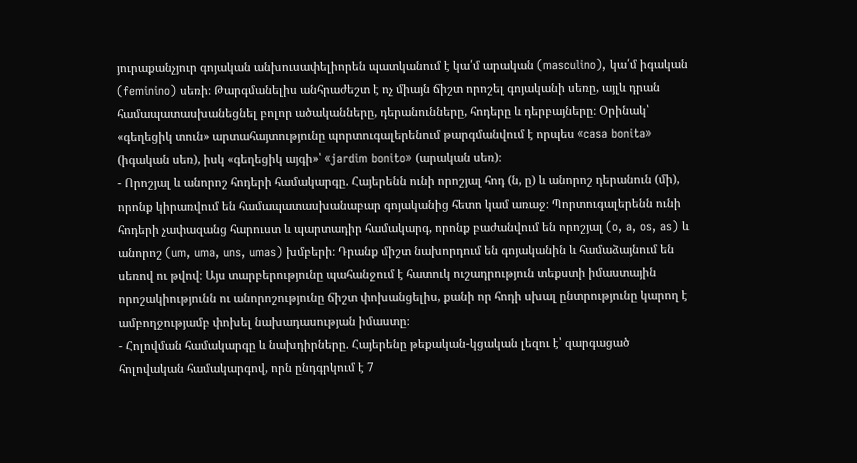յուրաքանչյուր գոյական անխուսափելիորեն պատկանում է կա՛մ արական (masculino), կա՛մ իգական (feminino) սեռի։ Թարգմանելիս անհրաժեշտ է ոչ միայն ճիշտ որոշել գոյականի սեռը, այլև դրան համապատասխանեցնել բոլոր ածականները, դերանունները, հոդերը և դերբայները։ Օրինակ՝ «գեղեցիկ տուն» արտահայտությունը պորտուգալերենում թարգմանվում է որպես «casa bonita» (իգական սեռ), իսկ «գեղեցիկ այգի»՝ «jardim bonito» (արական սեռ)։
- Որոշյալ և անորոշ հոդերի համակարգը. Հայերենն ունի որոշյալ հոդ (ն, ը) և անորոշ դերանուն (մի), որոնք կիրառվում են համապատասխանաբար գոյականից հետո կամ առաջ։ Պորտուգալերենն ունի հոդերի չափազանց հարուստ և պարտադիր համակարգ, որոնք բաժանվում են որոշյալ (o, a, os, as) և անորոշ (um, uma, uns, umas) խմբերի։ Դրանք միշտ նախորդում են գոյականին և համաձայնում են սեռով ու թվով։ Այս տարբերությունը պահանջում է հատուկ ուշադրություն տեքստի իմաստային որոշակիությունն ու անորոշությունը ճիշտ փոխանցելիս, քանի որ հոդի սխալ ընտրությունը կարող է ամբողջությամբ փոխել նախադասության իմաստը։
- Հոլովման համակարգը և նախդիրները. Հայերենը թեքական-կցական լեզու է՝ զարգացած հոլովական համակարգով, որն ընդգրկում է 7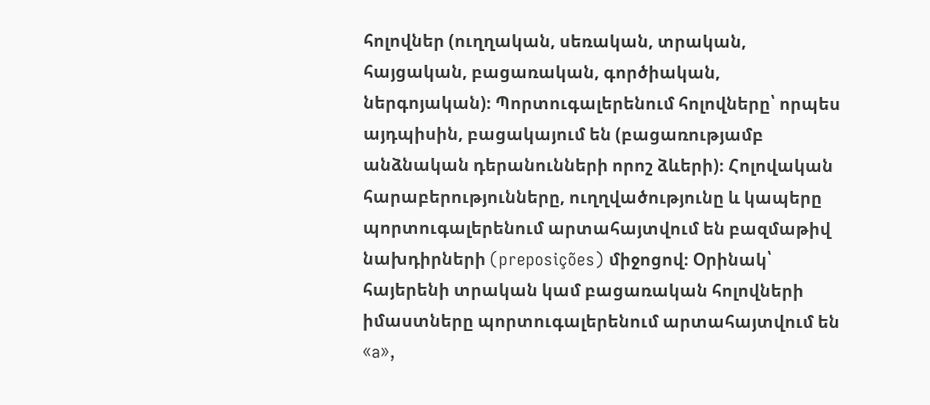հոլովներ (ուղղական, սեռական, տրական, հայցական, բացառական, գործիական, ներգոյական)։ Պորտուգալերենում հոլովները՝ որպես այդպիսին, բացակայում են (բացառությամբ անձնական դերանունների որոշ ձևերի)։ Հոլովական հարաբերությունները, ուղղվածությունը և կապերը պորտուգալերենում արտահայտվում են բազմաթիվ նախդիրների (preposições) միջոցով։ Օրինակ՝ հայերենի տրական կամ բացառական հոլովների իմաստները պորտուգալերենում արտահայտվում են «a»,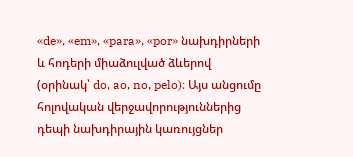«de», «em», «para», «por» նախդիրների և հոդերի միաձուլված ձևերով (օրինակ՝ do, ao, no, pelo)։ Այս անցումը հոլովական վերջավորություններից դեպի նախդիրային կառույցներ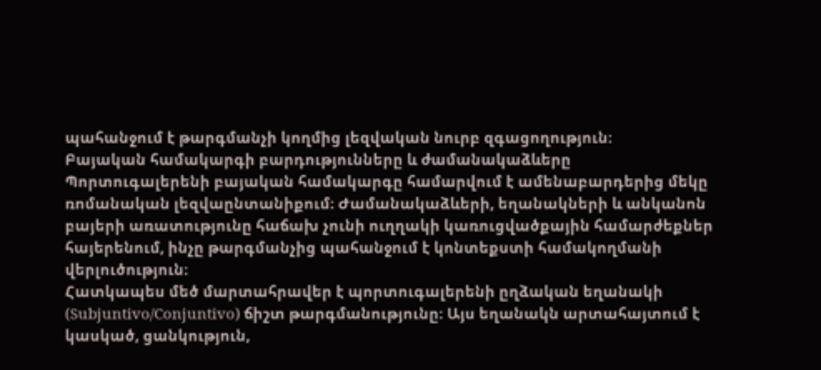պահանջում է թարգմանչի կողմից լեզվական նուրբ զգացողություն։
Բայական համակարգի բարդությունները և ժամանակաձևերը
Պորտուգալերենի բայական համակարգը համարվում է ամենաբարդերից մեկը ռոմանական լեզվաընտանիքում։ Ժամանակաձևերի, եղանակների և անկանոն բայերի առատությունը հաճախ չունի ուղղակի կառուցվածքային համարժեքներ հայերենում, ինչը թարգմանչից պահանջում է կոնտեքստի համակողմանի վերլուծություն։
Հատկապես մեծ մարտահրավեր է պորտուգալերենի ըղձական եղանակի (Subjuntivo/Conjuntivo) ճիշտ թարգմանությունը։ Այս եղանակն արտահայտում է կասկած, ցանկություն,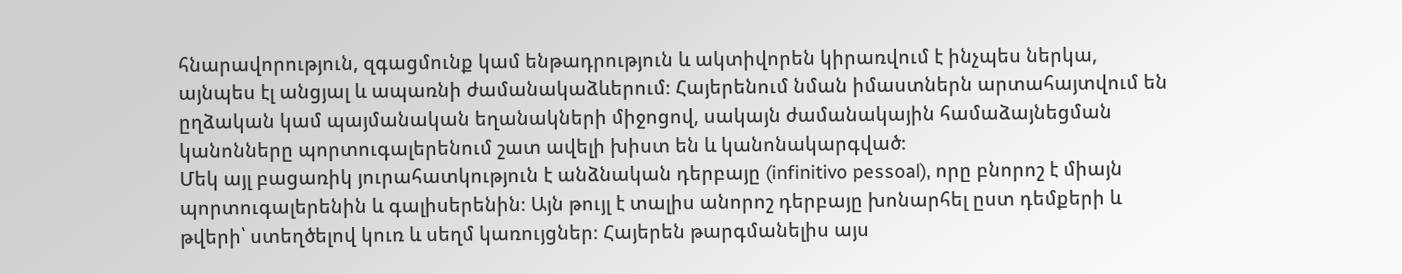հնարավորություն, զգացմունք կամ ենթադրություն և ակտիվորեն կիրառվում է ինչպես ներկա, այնպես էլ անցյալ և ապառնի ժամանակաձևերում։ Հայերենում նման իմաստներն արտահայտվում են ըղձական կամ պայմանական եղանակների միջոցով, սակայն ժամանակային համաձայնեցման կանոնները պորտուգալերենում շատ ավելի խիստ են և կանոնակարգված։
Մեկ այլ բացառիկ յուրահատկություն է անձնական դերբայը (infinitivo pessoal), որը բնորոշ է միայն պորտուգալերենին և գալիսերենին։ Այն թույլ է տալիս անորոշ դերբայը խոնարհել ըստ դեմքերի և թվերի՝ ստեղծելով կուռ և սեղմ կառույցներ։ Հայերեն թարգմանելիս այս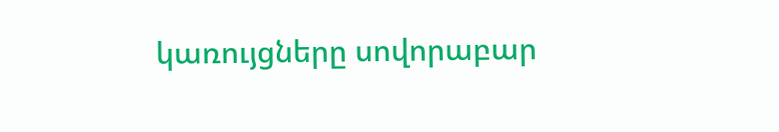կառույցները սովորաբար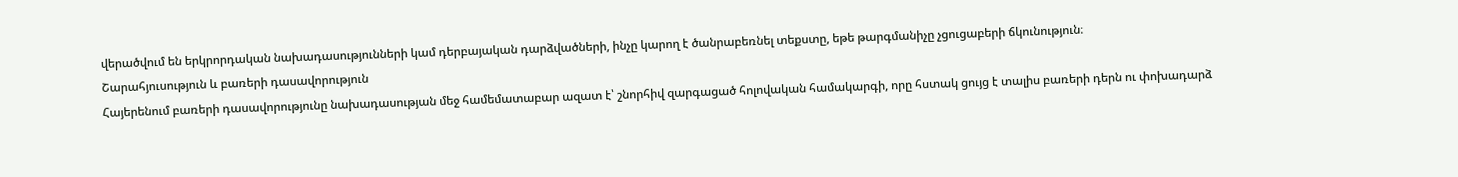վերածվում են երկրորդական նախադասությունների կամ դերբայական դարձվածների, ինչը կարող է ծանրաբեռնել տեքստը, եթե թարգմանիչը չցուցաբերի ճկունություն։
Շարահյուսություն և բառերի դասավորություն
Հայերենում բառերի դասավորությունը նախադասության մեջ համեմատաբար ազատ է՝ շնորհիվ զարգացած հոլովական համակարգի, որը հստակ ցույց է տալիս բառերի դերն ու փոխադարձ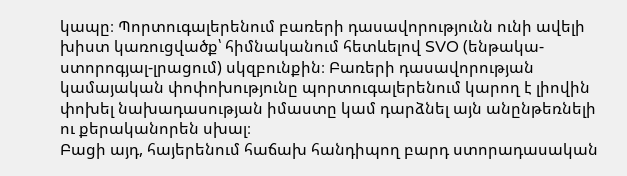կապը։ Պորտուգալերենում բառերի դասավորությունն ունի ավելի խիստ կառուցվածք՝ հիմնականում հետևելով SVO (ենթակա-ստորոգյալ-լրացում) սկզբունքին։ Բառերի դասավորության կամայական փոփոխությունը պորտուգալերենում կարող է լիովին փոխել նախադասության իմաստը կամ դարձնել այն անընթեռնելի ու քերականորեն սխալ։
Բացի այդ, հայերենում հաճախ հանդիպող բարդ ստորադասական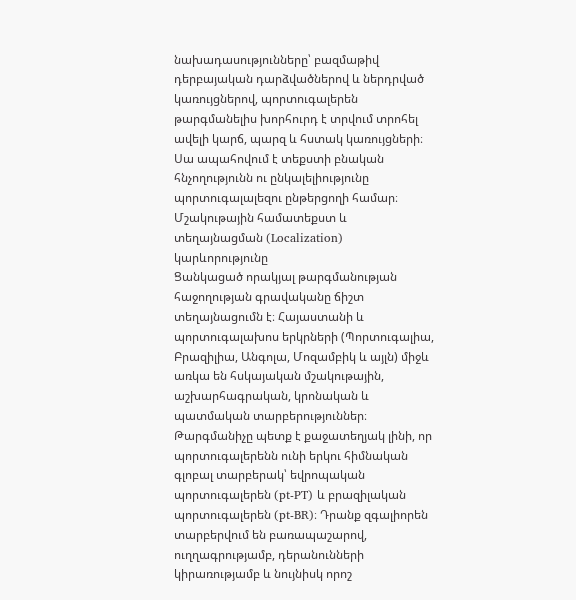նախադասությունները՝ բազմաթիվ դերբայական դարձվածներով և ներդրված կառույցներով, պորտուգալերեն թարգմանելիս խորհուրդ է տրվում տրոհել ավելի կարճ, պարզ և հստակ կառույցների։ Սա ապահովում է տեքստի բնական հնչողությունն ու ընկալելիությունը պորտուգալալեզու ընթերցողի համար։
Մշակութային համատեքստ և տեղայնացման (Localization) կարևորությունը
Ցանկացած որակյալ թարգմանության հաջողության գրավականը ճիշտ տեղայնացումն է։ Հայաստանի և պորտուգալախոս երկրների (Պորտուգալիա, Բրազիլիա, Անգոլա, Մոզամբիկ և այլն) միջև առկա են հսկայական մշակութային, աշխարհագրական, կրոնական և պատմական տարբերություններ։
Թարգմանիչը պետք է քաջատեղյակ լինի, որ պորտուգալերենն ունի երկու հիմնական գլոբալ տարբերակ՝ եվրոպական պորտուգալերեն (pt-PT) և բրազիլական պորտուգալերեն (pt-BR)։ Դրանք զգալիորեն տարբերվում են բառապաշարով, ուղղագրությամբ, դերանունների կիրառությամբ և նույնիսկ որոշ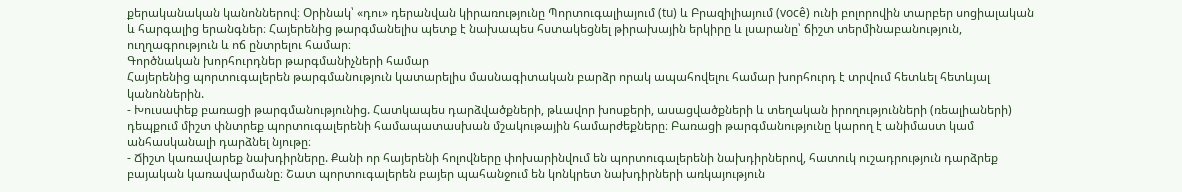քերականական կանոններով։ Օրինակ՝ «դու» դերանվան կիրառությունը Պորտուգալիայում (tu) և Բրազիլիայում (você) ունի բոլորովին տարբեր սոցիալական և հարգալից երանգներ։ Հայերենից թարգմանելիս պետք է նախապես հստակեցնել թիրախային երկիրը և լսարանը՝ ճիշտ տերմինաբանություն, ուղղագրություն և ոճ ընտրելու համար։
Գործնական խորհուրդներ թարգմանիչների համար
Հայերենից պորտուգալերեն թարգմանություն կատարելիս մասնագիտական բարձր որակ ապահովելու համար խորհուրդ է տրվում հետևել հետևյալ կանոններին.
- Խուսափեք բառացի թարգմանությունից. Հատկապես դարձվածքների, թևավոր խոսքերի, ասացվածքների և տեղական իրողությունների (ռեալիաների) դեպքում միշտ փնտրեք պորտուգալերենի համապատասխան մշակութային համարժեքները։ Բառացի թարգմանությունը կարող է անիմաստ կամ անհասկանալի դարձնել նյութը։
- Ճիշտ կառավարեք նախդիրները. Քանի որ հայերենի հոլովները փոխարինվում են պորտուգալերենի նախդիրներով, հատուկ ուշադրություն դարձրեք բայական կառավարմանը։ Շատ պորտուգալերեն բայեր պահանջում են կոնկրետ նախդիրների առկայություն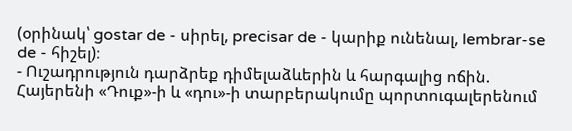(օրինակ՝ gostar de - սիրել, precisar de - կարիք ունենալ, lembrar-se de - հիշել)։
- Ուշադրություն դարձրեք դիմելաձևերին և հարգալից ոճին. Հայերենի «Դուք»-ի և «դու»-ի տարբերակումը պորտուգալերենում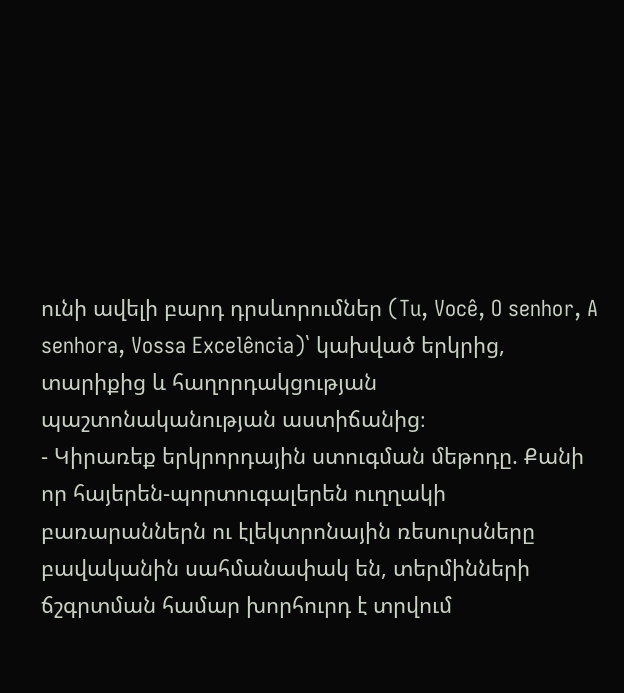ունի ավելի բարդ դրսևորումներ (Tu, Você, O senhor, A senhora, Vossa Excelência)՝ կախված երկրից, տարիքից և հաղորդակցության պաշտոնականության աստիճանից։
- Կիրառեք երկրորդային ստուգման մեթոդը. Քանի որ հայերեն-պորտուգալերեն ուղղակի բառարաններն ու էլեկտրոնային ռեսուրսները բավականին սահմանափակ են, տերմինների ճշգրտման համար խորհուրդ է տրվում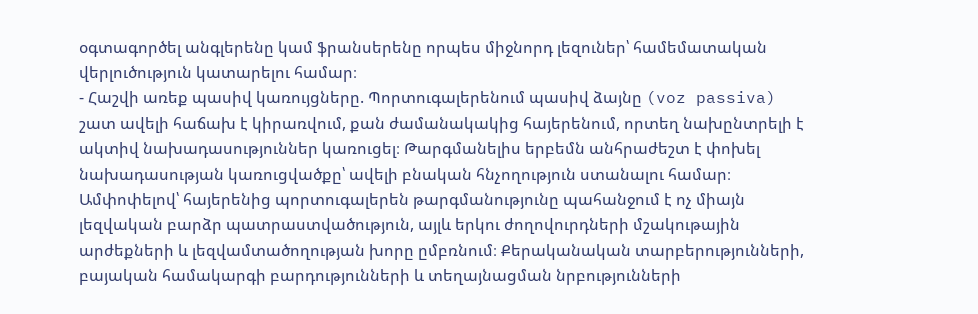օգտագործել անգլերենը կամ ֆրանսերենը որպես միջնորդ լեզուներ՝ համեմատական վերլուծություն կատարելու համար։
- Հաշվի առեք պասիվ կառույցները. Պորտուգալերենում պասիվ ձայնը (voz passiva) շատ ավելի հաճախ է կիրառվում, քան ժամանակակից հայերենում, որտեղ նախընտրելի է ակտիվ նախադասություններ կառուցել։ Թարգմանելիս երբեմն անհրաժեշտ է փոխել նախադասության կառուցվածքը՝ ավելի բնական հնչողություն ստանալու համար։
Ամփոփելով՝ հայերենից պորտուգալերեն թարգմանությունը պահանջում է ոչ միայն լեզվական բարձր պատրաստվածություն, այլև երկու ժողովուրդների մշակութային արժեքների և լեզվամտածողության խորը ըմբռնում։ Քերականական տարբերությունների, բայական համակարգի բարդությունների և տեղայնացման նրբությունների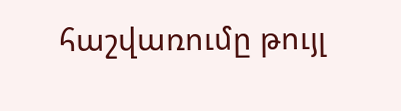հաշվառումը թույլ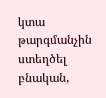կտա թարգմանչին ստեղծել բնական,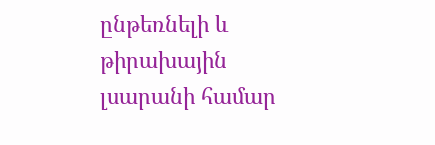ընթեռնելի և թիրախային լսարանի համար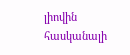լիովին հասկանալի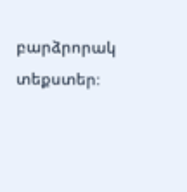բարձրորակ տեքստեր։